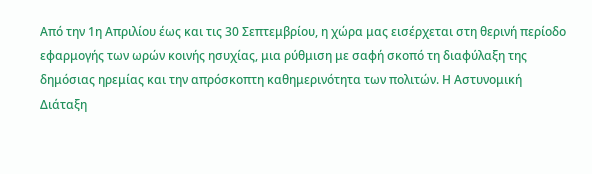Από την 1η Απριλίου έως και τις 30 Σεπτεμβρίου, η χώρα μας εισέρχεται στη θερινή περίοδο εφαρμογής των ωρών κοινής ησυχίας, μια ρύθμιση με σαφή σκοπό τη διαφύλαξη της δημόσιας ηρεμίας και την απρόσκοπτη καθημερινότητα των πολιτών. Η Αστυνομική Διάταξη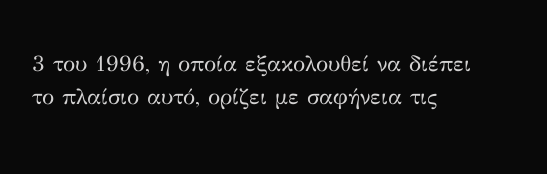3 του 1996, η οποία εξακολουθεί να διέπει το πλαίσιο αυτό, ορίζει με σαφήνεια τις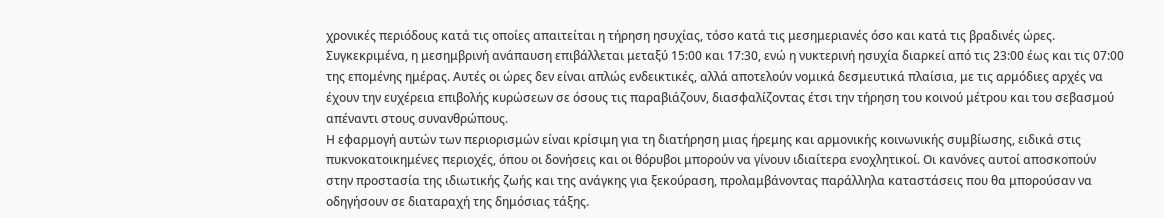χρονικές περιόδους κατά τις οποίες απαιτείται η τήρηση ησυχίας, τόσο κατά τις μεσημεριανές όσο και κατά τις βραδινές ώρες. Συγκεκριμένα, η μεσημβρινή ανάπαυση επιβάλλεται μεταξύ 15:00 και 17:30, ενώ η νυκτερινή ησυχία διαρκεί από τις 23:00 έως και τις 07:00 της επομένης ημέρας. Αυτές οι ώρες δεν είναι απλώς ενδεικτικές, αλλά αποτελούν νομικά δεσμευτικά πλαίσια, με τις αρμόδιες αρχές να έχουν την ευχέρεια επιβολής κυρώσεων σε όσους τις παραβιάζουν, διασφαλίζοντας έτσι την τήρηση του κοινού μέτρου και του σεβασμού απέναντι στους συνανθρώπους.
Η εφαρμογή αυτών των περιορισμών είναι κρίσιμη για τη διατήρηση μιας ήρεμης και αρμονικής κοινωνικής συμβίωσης, ειδικά στις πυκνοκατοικημένες περιοχές, όπου οι δονήσεις και οι θόρυβοι μπορούν να γίνουν ιδιαίτερα ενοχλητικοί. Οι κανόνες αυτοί αποσκοπούν στην προστασία της ιδιωτικής ζωής και της ανάγκης για ξεκούραση, προλαμβάνοντας παράλληλα καταστάσεις που θα μπορούσαν να οδηγήσουν σε διαταραχή της δημόσιας τάξης.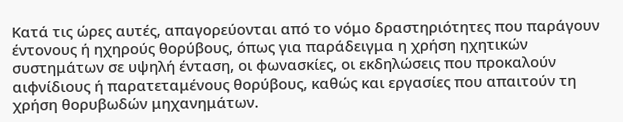Κατά τις ώρες αυτές, απαγορεύονται από το νόμο δραστηριότητες που παράγουν έντονους ή ηχηρούς θορύβους, όπως για παράδειγμα η χρήση ηχητικών συστημάτων σε υψηλή ένταση, οι φωνασκίες, οι εκδηλώσεις που προκαλούν αιφνίδιους ή παρατεταμένους θορύβους, καθώς και εργασίες που απαιτούν τη χρήση θορυβωδών μηχανημάτων.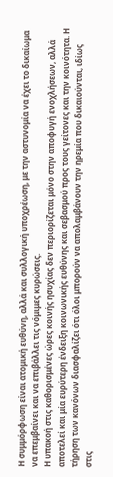Η συμμόρφωση είναι ατομική ευθύνη, αλλά και συλλογική υποχρέωση, με την αστυνομία να έχει το δικαίωμα να επεμβαίνει και να επιβάλλει τις νόμιμες κυρώσεις.
Η υπακοή στις καθορισμένες ώρες κοινής ησυχίας δεν περιορίζεται μόνο στην αποφυγή ενοχλήσεων, αλλά αποτελεί και μία ευρύτερη ένδειξη κοινωνικής ευθύνης και σεβασμού προς τους γείτονες και την κοινότητα. Η τήρηση των κανόνων διασφαλίζει ότι όλοι μπορούν να απολαμβάνουν την ηρεμία που δικαιούνται, ιδίως στις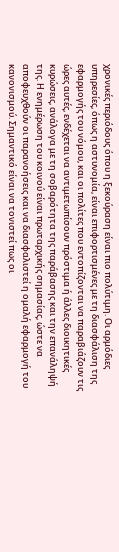χρονικές περιόδους όπου η ξεκούραση είναι πιο πολύτιμη. Οι αρμόδιες υπηρεσίες, όπως η αστυνομία, είναι επιφορτισμένες με τη διασφάλιση της εφαρμογής του νόμου, και οι πολίτες που εντοπίζονται να παραβιάζουν τις ώρες αυτές, ενδέχεται να αντιμετωπίσουν πρόστιμα ή άλλες διοικητικές κυρώσεις, ανάλογα με τη σοβαρότητα της παράβασης και την επανάληψή της. Η ενημέρωση του κοινού είναι πρωταρχικής σημασίας, ώστε να αποφευχθούν οι παρανοήσεις και να διασφαλιστεί η ομαλή εφαρμογή του κανονισμού. Σημαντικό είναι να τονιστεί πως οι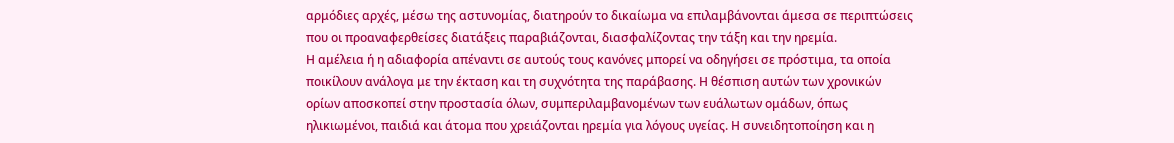αρμόδιες αρχές, μέσω της αστυνομίας, διατηρούν το δικαίωμα να επιλαμβάνονται άμεσα σε περιπτώσεις που οι προαναφερθείσες διατάξεις παραβιάζονται, διασφαλίζοντας την τάξη και την ηρεμία.
Η αμέλεια ή η αδιαφορία απέναντι σε αυτούς τους κανόνες μπορεί να οδηγήσει σε πρόστιμα, τα οποία ποικίλουν ανάλογα με την έκταση και τη συχνότητα της παράβασης. Η θέσπιση αυτών των χρονικών ορίων αποσκοπεί στην προστασία όλων, συμπεριλαμβανομένων των ευάλωτων ομάδων, όπως ηλικιωμένοι, παιδιά και άτομα που χρειάζονται ηρεμία για λόγους υγείας. Η συνειδητοποίηση και η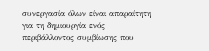συνεργασία όλων είναι απαραίτητη για τη δημιουργία ενός περιβάλλοντος συμβίωσης που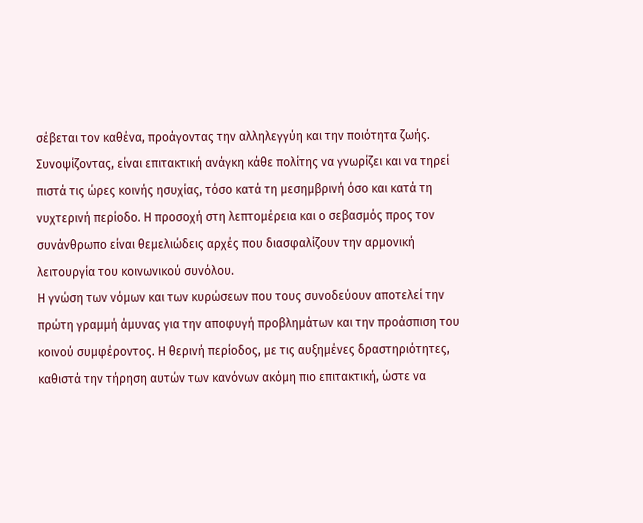σέβεται τον καθένα, προάγοντας την αλληλεγγύη και την ποιότητα ζωής. Συνοψίζοντας, είναι επιτακτική ανάγκη κάθε πολίτης να γνωρίζει και να τηρεί πιστά τις ώρες κοινής ησυχίας, τόσο κατά τη μεσημβρινή όσο και κατά τη νυχτερινή περίοδο. Η προσοχή στη λεπτομέρεια και ο σεβασμός προς τον συνάνθρωπο είναι θεμελιώδεις αρχές που διασφαλίζουν την αρμονική λειτουργία του κοινωνικού συνόλου.
Η γνώση των νόμων και των κυρώσεων που τους συνοδεύουν αποτελεί την πρώτη γραμμή άμυνας για την αποφυγή προβλημάτων και την προάσπιση του κοινού συμφέροντος. Η θερινή περίοδος, με τις αυξημένες δραστηριότητες, καθιστά την τήρηση αυτών των κανόνων ακόμη πιο επιτακτική, ώστε να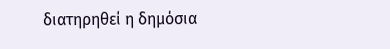διατηρηθεί η δημόσια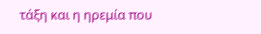τάξη και η ηρεμία που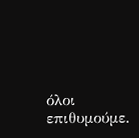όλοι επιθυμούμε.